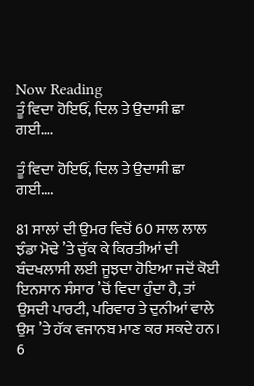Now Reading
ਤੂੰ ਵਿਦਾ ਹੋਇਓਂ, ਦਿਲ ਤੇ ਉਦਾਸੀ ਛਾ ਗਈ….

ਤੂੰ ਵਿਦਾ ਹੋਇਓਂ, ਦਿਲ ਤੇ ਉਦਾਸੀ ਛਾ ਗਈ….

81 ਸਾਲਾਂ ਦੀ ਉਮਰ ਵਿਚੋਂ 60 ਸਾਲ ਲਾਲ ਝੰਡਾ ਮੋਢੇ ’ਤੇ ਚੁੱਕ ਕੇ ਕਿਰਤੀਆਂ ਦੀ ਬੰਦਖਲਾਸੀ ਲਈ ਜੂਝਦਾ ਹੋਇਆ ਜਦੋਂ ਕੋਈ ਇਨਸਾਨ ਸੰਸਾਰ ’ਚੋਂ ਵਿਦਾ ਹੁੰਦਾ ਹੈ, ਤਾਂ ਉਸਦੀ ਪਾਰਟੀ, ਪਰਿਵਾਰ ਤੇ ਦੁਨੀਆਂ ਵਾਲੇ ਉਸ ’ਤੇ ਹੱਕ ਵਜਾਨਬ ਮਾਣ ਕਰ ਸਕਦੇ ਹਨ। 6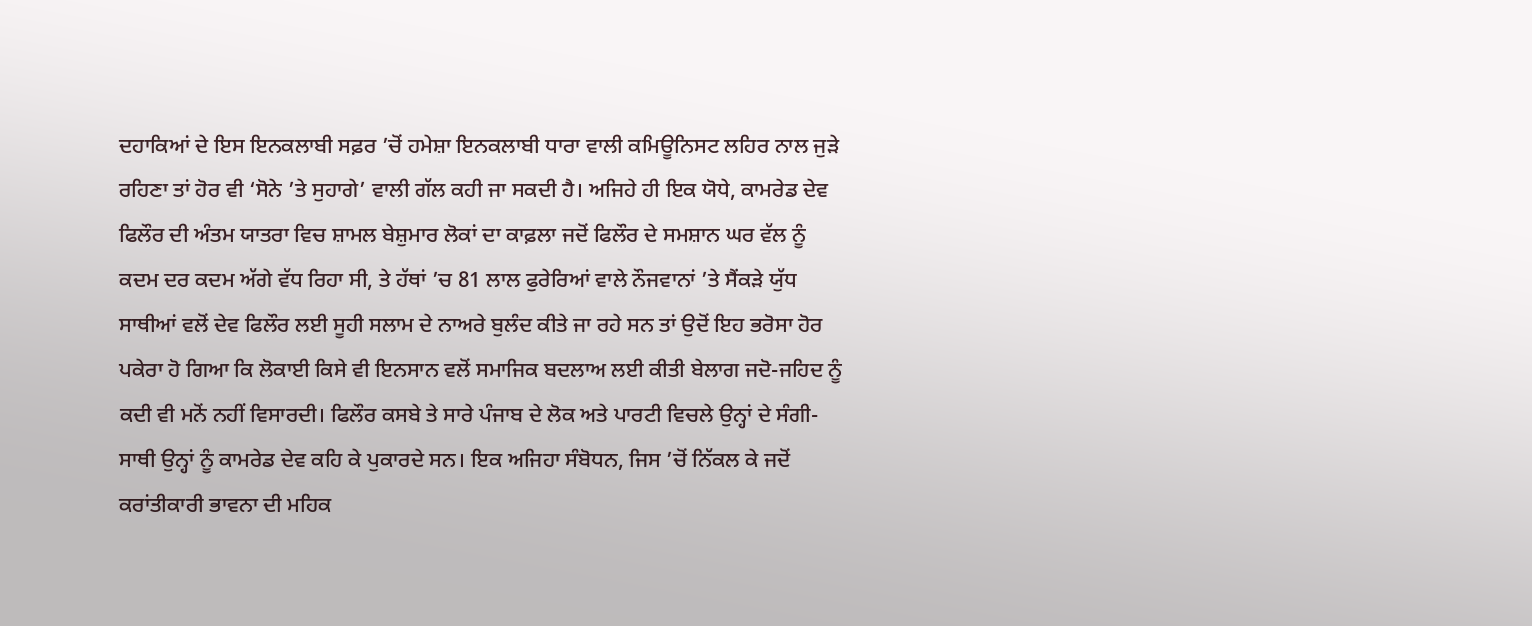ਦਹਾਕਿਆਂ ਦੇ ਇਸ ਇਨਕਲਾਬੀ ਸਫ਼ਰ ’ਚੋਂ ਹਮੇਸ਼ਾ ਇਨਕਲਾਬੀ ਧਾਰਾ ਵਾਲੀ ਕਮਿਊਨਿਸਟ ਲਹਿਰ ਨਾਲ ਜੁੜੇ ਰਹਿਣਾ ਤਾਂ ਹੋਰ ਵੀ ‘ਸੋਨੇ ’ਤੇ ਸੁਹਾਗੇ’ ਵਾਲੀ ਗੱਲ ਕਹੀ ਜਾ ਸਕਦੀ ਹੈ। ਅਜਿਹੇ ਹੀ ਇਕ ਯੋਧੇ, ਕਾਮਰੇਡ ਦੇਵ ਫਿਲੌਰ ਦੀ ਅੰਤਮ ਯਾਤਰਾ ਵਿਚ ਸ਼ਾਮਲ ਬੇਸ਼ੁਮਾਰ ਲੋਕਾਂ ਦਾ ਕਾਫ਼ਲਾ ਜਦੋਂ ਫਿਲੌਰ ਦੇ ਸਮਸ਼ਾਨ ਘਰ ਵੱਲ ਨੂੰ ਕਦਮ ਦਰ ਕਦਮ ਅੱਗੇ ਵੱਧ ਰਿਹਾ ਸੀ, ਤੇ ਹੱਥਾਂ ’ਚ 81 ਲਾਲ ਫੁਰੇਰਿਆਂ ਵਾਲੇ ਨੌਜਵਾਨਾਂ ’ਤੇ ਸੈਂਕੜੇ ਯੁੱਧ ਸਾਥੀਆਂ ਵਲੋਂ ਦੇਵ ਫਿਲੌਰ ਲਈ ਸੂਹੀ ਸਲਾਮ ਦੇ ਨਾਅਰੇ ਬੁਲੰਦ ਕੀਤੇ ਜਾ ਰਹੇ ਸਨ ਤਾਂ ਉਦੋਂ ਇਹ ਭਰੋਸਾ ਹੋਰ ਪਕੇਰਾ ਹੋ ਗਿਆ ਕਿ ਲੋਕਾਈ ਕਿਸੇ ਵੀ ਇਨਸਾਨ ਵਲੋਂ ਸਮਾਜਿਕ ਬਦਲਾਅ ਲਈ ਕੀਤੀ ਬੇਲਾਗ ਜਦੋ-ਜਹਿਦ ਨੂੰ ਕਦੀ ਵੀ ਮਨੋਂ ਨਹੀਂ ਵਿਸਾਰਦੀ। ਫਿਲੌਰ ਕਸਬੇ ਤੇ ਸਾਰੇ ਪੰਜਾਬ ਦੇ ਲੋਕ ਅਤੇ ਪਾਰਟੀ ਵਿਚਲੇ ਉਨ੍ਹਾਂ ਦੇ ਸੰਗੀ-ਸਾਥੀ ਉਨ੍ਹਾਂ ਨੂੰ ਕਾਮਰੇਡ ਦੇਵ ਕਹਿ ਕੇ ਪੁਕਾਰਦੇ ਸਨ। ਇਕ ਅਜਿਹਾ ਸੰਬੋਧਨ, ਜਿਸ ’ਚੋਂ ਨਿੱਕਲ ਕੇ ਜਦੋਂ ਕਰਾਂਤੀਕਾਰੀ ਭਾਵਨਾ ਦੀ ਮਹਿਕ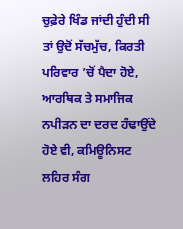ਚੁਫ਼ੇਰੇ ਖਿੰਡ ਜਾਂਦੀ ਹੁੰਦੀ ਸੀ ਤਾਂ ਉਦੋਂ ਸੱਚਮੁੱਚ, ਕਿਰਤੀ ਪਰਿਵਾਰ ’ਚੋਂ ਪੈਦਾ ਹੋਏ, ਆਰਥਿਕ ਤੇ ਸਮਾਜਿਕ ਨਪੀੜਨ ਦਾ ਦਰਦ ਹੰਢਾਉਂਦੇ ਹੋਏ ਵੀ, ਕਮਿਊਨਿਸਟ ਲਹਿਰ ਸੰਗ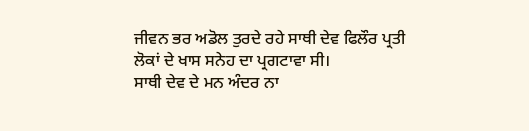ਜੀਵਨ ਭਰ ਅਡੋਲ ਤੁਰਦੇ ਰਹੇ ਸਾਥੀ ਦੇਵ ਫਿਲੌਰ ਪ੍ਰਤੀ ਲੋਕਾਂ ਦੇ ਖਾਸ ਸਨੇਹ ਦਾ ਪ੍ਰਗਟਾਵਾ ਸੀ।
ਸਾਥੀ ਦੇਵ ਦੇ ਮਨ ਅੰਦਰ ਨਾ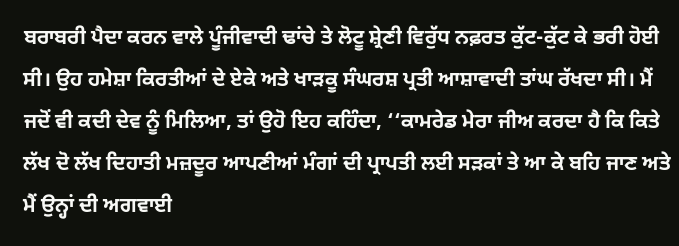ਬਰਾਬਰੀ ਪੈਦਾ ਕਰਨ ਵਾਲੇ ਪੂੰਜੀਵਾਦੀ ਢਾਂਚੇ ਤੇ ਲੋਟੂ ਸ਼੍ਰੇਣੀ ਵਿਰੁੱਧ ਨਫ਼ਰਤ ਕੁੱਟ-ਕੁੱਟ ਕੇ ਭਰੀ ਹੋਈ ਸੀ। ਉਹ ਹਮੇਸ਼ਾ ਕਿਰਤੀਆਂ ਦੇ ਏਕੇ ਅਤੇ ਖਾੜਕੂ ਸੰਘਰਸ਼ ਪ੍ਰਤੀ ਆਸ਼ਾਵਾਦੀ ਤਾਂਘ ਰੱਖਦਾ ਸੀ। ਮੈਂ ਜਦੋਂ ਵੀ ਕਦੀ ਦੇਵ ਨੂੰ ਮਿਲਿਆ, ਤਾਂ ਉਹੋ ਇਹ ਕਹਿੰਦਾ, ‘‘ਕਾਮਰੇਡ ਮੇਰਾ ਜੀਅ ਕਰਦਾ ਹੈ ਕਿ ਕਿਤੇ ਲੱਖ ਦੋ ਲੱਖ ਦਿਹਾਤੀ ਮਜ਼ਦੂਰ ਆਪਣੀਆਂ ਮੰਗਾਂ ਦੀ ਪ੍ਰਾਪਤੀ ਲਈ ਸੜਕਾਂ ਤੇ ਆ ਕੇ ਬਹਿ ਜਾਣ ਅਤੇ ਮੈਂ ਉਨ੍ਹਾਂ ਦੀ ਅਗਵਾਈ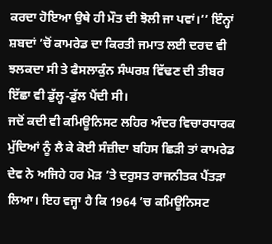ਕਰਦਾ ਹੋਇਆ ਉਥੇ ਹੀ ਮੌਤ ਦੀ ਝੋਲੀ ਜਾ ਪਵਾਂ।’’ ਇੰਨ੍ਹਾਂ ਸ਼ਬਦਾਂ ’ਚੋਂ ਕਾਮਰੇਡ ਦਾ ਕਿਰਤੀ ਜਮਾਤ ਲਈ ਦਰਦ ਵੀ ਝਲਕਦਾ ਸੀ ਤੇ ਫੈਸਲਾਕੁੰਨ ਸੰਘਰਸ਼ ਵਿੱਢਣ ਦੀ ਤੀਬਰ ਇੱਛਾ ਵੀ ਡੁੱਲ੍ਹ-ਡੁੱਲ ਪੈਂਦੀ ਸੀ।
ਜਦੋਂ ਕਦੀ ਵੀ ਕਮਿਊਨਿਸਟ ਲਹਿਰ ਅੰਦਰ ਵਿਚਾਰਧਾਰਕ ਮੁੱਦਿਆਂ ਨੂੰ ਲੈ ਕੇ ਕੋਈ ਸੰਜ਼ੀਦਾ ਬਹਿਸ ਛਿੜੀ ਤਾਂ ਕਾਮਰੇਡ ਦੇਵ ਨੇ ਅਜਿਹੇ ਹਰ ਮੋੜ ’ਤੇ ਦਰੁਸਤ ਰਾਜਨੀਤਕ ਪੈਂਤੜਾ ਲਿਆ। ਇਹ ਵਜ੍ਹਾ ਹੈ ਕਿ 1964 ’ਚ ਕਮਿਊਨਿਸਟ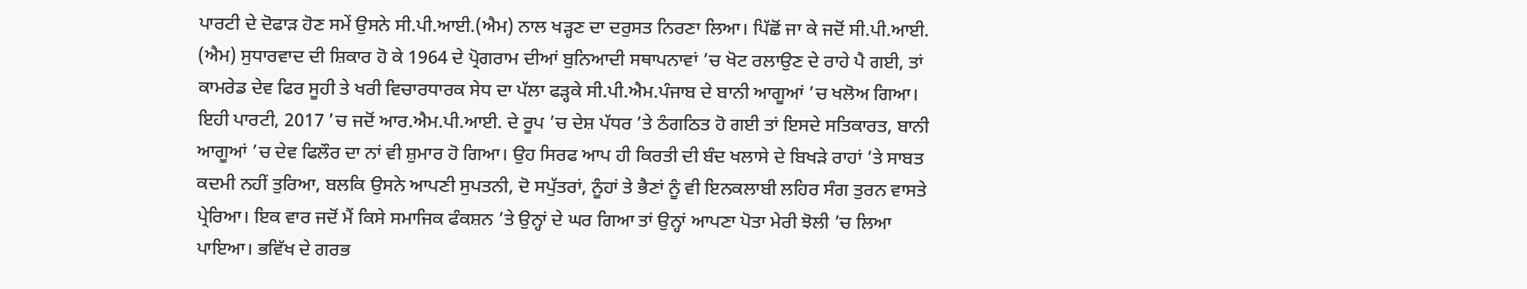ਪਾਰਟੀ ਦੇ ਦੋਫਾੜ ਹੋਣ ਸਮੇਂ ਉਸਨੇ ਸੀ.ਪੀ.ਆਈ.(ਐਮ) ਨਾਲ ਖੜ੍ਹਣ ਦਾ ਦਰੁਸਤ ਨਿਰਣਾ ਲਿਆ। ਪਿੱਛੋਂ ਜਾ ਕੇ ਜਦੋਂ ਸੀ.ਪੀ.ਆਈ. (ਐਮ) ਸੁਧਾਰਵਾਦ ਦੀ ਸ਼ਿਕਾਰ ਹੋ ਕੇ 1964 ਦੇ ਪ੍ਰੋਗਰਾਮ ਦੀਆਂ ਬੁਨਿਆਦੀ ਸਥਾਪਨਾਵਾਂ ’ਚ ਖੋਟ ਰਲਾਉਣ ਦੇ ਰਾਹੇ ਪੈ ਗਈ, ਤਾਂ ਕਾਮਰੇਡ ਦੇਵ ਫਿਰ ਸੂਹੀ ਤੇ ਖਰੀ ਵਿਚਾਰਧਾਰਕ ਸੇਧ ਦਾ ਪੱਲਾ ਫੜ੍ਹਕੇ ਸੀ.ਪੀ.ਐਮ.ਪੰਜਾਬ ਦੇ ਬਾਨੀ ਆਗੂਆਂ ’ਚ ਖਲੋਅ ਗਿਆ। ਇਹੀ ਪਾਰਟੀ, 2017 ’ਚ ਜਦੋਂ ਆਰ.ਐਮ.ਪੀ.ਆਈ. ਦੇ ਰੂਪ ’ਚ ਦੇਸ਼ ਪੱਧਰ ’ਤੇ ਠੰਗਠਿਤ ਹੋ ਗਈ ਤਾਂ ਇਸਦੇ ਸਤਿਕਾਰਤ, ਬਾਨੀ ਆਗੂਆਂ ’ਚ ਦੇਵ ਫਿਲੌਰ ਦਾ ਨਾਂ ਵੀ ਸ਼ੁਮਾਰ ਹੋ ਗਿਆ। ਉਹ ਸਿਰਫ ਆਪ ਹੀ ਕਿਰਤੀ ਦੀ ਬੰਦ ਖਲਾਸੇ ਦੇ ਬਿਖੜੇ ਰਾਹਾਂ ’ਤੇ ਸਾਬਤ ਕਦਮੀ ਨਹੀਂ ਤੁਰਿਆ, ਬਲਕਿ ਉਸਨੇ ਆਪਣੀ ਸੁਪਤਨੀ, ਦੋ ਸਪੁੱਤਰਾਂ, ਨੂੰਹਾਂ ਤੇ ਭੈਣਾਂ ਨੂੰ ਵੀ ਇਨਕਲਾਬੀ ਲਹਿਰ ਸੰਗ ਤੁਰਨ ਵਾਸਤੇ ਪ੍ਰੇਰਿਆ। ਇਕ ਵਾਰ ਜਦੋਂ ਮੈਂ ਕਿਸੇ ਸਮਾਜਿਕ ਫੰਕਸ਼ਨ ’ਤੇ ਉਨ੍ਹਾਂ ਦੇ ਘਰ ਗਿਆ ਤਾਂ ਉਨ੍ਹਾਂ ਆਪਣਾ ਪੋਤਾ ਮੇਰੀ ਝੋਲੀ ’ਚ ਲਿਆ ਪਾਇਆ। ਭਵਿੱਖ ਦੇ ਗਰਭ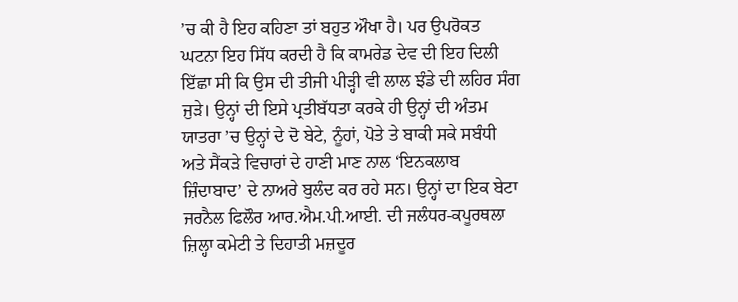’ਚ ਕੀ ਹੈ ਇਹ ਕਹਿਣਾ ਤਾਂ ਬਹੁਤ ਔਖਾ ਹੈ। ਪਰ ਉਪਰੋਕਤ ਘਟਨਾ ਇਹ ਸਿੱਧ ਕਰਦੀ ਹੈ ਕਿ ਕਾਮਰੇਡ ਦੇਵ ਦੀ ਇਹ ਦਿਲੀ ਇੱਛਾ ਸੀ ਕਿ ਉਸ ਦੀ ਤੀਜੀ ਪੀੜ੍ਹੀ ਵੀ ਲਾਲ ਝੰਡੇ ਦੀ ਲਹਿਰ ਸੰਗ ਜੁੜੇ। ਉਨ੍ਹਾਂ ਦੀ ਇਸੇ ਪ੍ਰਤੀਬੱਧਤਾ ਕਰਕੇ ਹੀ ਉਨ੍ਹਾਂ ਦੀ ਅੰਤਮ ਯਾਤਰਾ ’ਚ ਉਨ੍ਹਾਂ ਦੇ ਦੋ ਬੇਟੇ, ਨੂੰਹਾਂ, ਪੋਤੇ ਤੇ ਬਾਕੀ ਸਕੇ ਸਬੰਧੀ ਅਤੇ ਸੈਂਕੜੇ ਵਿਚਾਰਾਂ ਦੇ ਹਾਣੀ ਮਾਣ ਨਾਲ ‘ਇਨਕਲਾਬ ਜ਼ਿੰਦਾਬਾਦ’ ਦੇ ਨਾਅਰੇ ਬੁਲੰਦ ਕਰ ਰਹੇ ਸਨ। ਉਨ੍ਹਾਂ ਦਾ ਇਕ ਬੇਟਾ ਜਰਨੈਲ ਫਿਲੌਰ ਆਰ.ਐਮ.ਪੀ.ਆਈ. ਦੀ ਜਲੰਧਰ-ਕਪੂਰਥਲਾ ਜ਼ਿਲ੍ਹਾ ਕਮੇਟੀ ਤੇ ਦਿਹਾਤੀ ਮਜ਼ਦੂਰ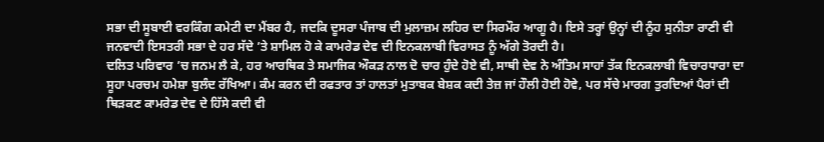ਸਭਾ ਦੀ ਸੂਬਾਈ ਵਰਕਿੰਗ ਕਮੇਟੀ ਦਾ ਮੈਂਬਰ ਹੈ, ਜਦਕਿ ਦੂਸਰਾ ਪੰਜਾਬ ਦੀ ਮੁਲਾਜ਼ਮ ਲਹਿਰ ਦਾ ਸਿਰਮੌਰ ਆਗੂ ਹੈ। ਇਸੇ ਤਰ੍ਹਾਂ ਉਨ੍ਹਾਂ ਦੀ ਨੂੰਹ ਸੁਨੀਤਾ ਰਾਣੀ ਵੀ ਜਨਵਾਦੀ ਇਸਤਰੀ ਸਭਾ ਦੇ ਹਰ ਸੱਦੇ ’ਤੇ ਸ਼ਾਮਿਲ ਹੋ ਕੇ ਕਾਮਰੇਡ ਦੇਵ ਦੀ ਇਨਕਲਾਬੀ ਵਿਰਾਸਤ ਨੂੰ ਅੱਗੇ ਤੋਰਦੀ ਹੈ।
ਦਲਿਤ ਪਰਿਵਾਰ ’ਚ ਜਨਮ ਲੈ ਕੇ, ਹਰ ਆਰਥਿਕ ਤੇ ਸਮਾਜਿਕ ਔਕੜ ਨਾਲ ਦੋ ਚਾਰ ਹੁੰਦੇ ਹੋਏ ਵੀ, ਸਾਥੀ ਦੇਵ ਨੇ ਅੰਤਿਮ ਸਾਹਾਂ ਤੱਕ ਇਨਕਲਾਬੀ ਵਿਚਾਰਧਾਰਾ ਦਾ ਸੂਹਾ ਪਰਚਮ ਹਮੇਸ਼ਾ ਬੁਲੰਦ ਰੱਖਿਆ। ਕੰਮ ਕਰਨ ਦੀ ਰਫਤਾਰ ਤਾਂ ਹਾਲਤਾਂ ਮੁਤਾਬਕ ਬੇਸ਼ਕ ਕਦੀ ਤੇਜ਼ ਜਾਂ ਹੌਲੀ ਹੋਈ ਹੋਵੇ, ਪਰ ਸੱਚੇ ਮਾਰਗ ਤੁਰਦਿਆਂ ਪੈਰਾਂ ਦੀ ਥਿੜਕਣ ਕਾਮਰੇਡ ਦੇਵ ਦੇ ਹਿੱਸੇ ਕਦੀ ਵੀ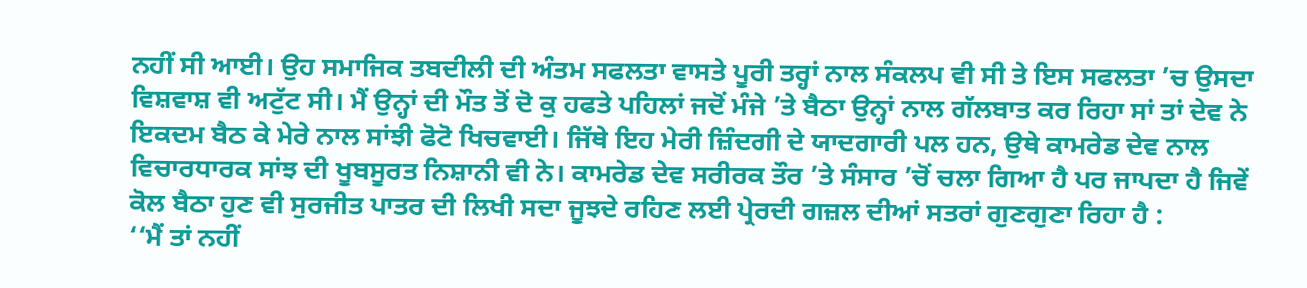ਨਹੀਂ ਸੀ ਆਈ। ਉਹ ਸਮਾਜਿਕ ਤਬਦੀਲੀ ਦੀ ਅੰਤਮ ਸਫਲਤਾ ਵਾਸਤੇ ਪੂਰੀ ਤਰ੍ਹਾਂ ਨਾਲ ਸੰਕਲਪ ਵੀ ਸੀ ਤੇ ਇਸ ਸਫਲਤਾ ’ਚ ਉਸਦਾ ਵਿਸ਼ਵਾਸ਼ ਵੀ ਅਟੁੱਟ ਸੀ। ਮੈਂ ਉਨ੍ਹਾਂ ਦੀ ਮੌਤ ਤੋਂ ਦੋ ਕੁ ਹਫਤੇ ਪਹਿਲਾਂ ਜਦੋਂ ਮੰਜੇ ’ਤੇ ਬੈਠਾ ਉਨ੍ਹਾਂ ਨਾਲ ਗੱਲਬਾਤ ਕਰ ਰਿਹਾ ਸਾਂ ਤਾਂ ਦੇਵ ਨੇ ਇਕਦਮ ਬੈਠ ਕੇ ਮੇਰੇ ਨਾਲ ਸਾਂਝੀ ਫੋਟੋ ਖਿਚਵਾਈ। ਜਿੱਥੇ ਇਹ ਮੇਰੀ ਜ਼ਿੰਦਗੀ ਦੇ ਯਾਦਗਾਰੀ ਪਲ ਹਨ, ਉਥੇ ਕਾਮਰੇਡ ਦੇਵ ਨਾਲ ਵਿਚਾਰਧਾਰਕ ਸਾਂਝ ਦੀ ਖੂਬਸੂਰਤ ਨਿਸ਼ਾਨੀ ਵੀ ਨੇ। ਕਾਮਰੇਡ ਦੇਵ ਸਰੀਰਕ ਤੌਰ ’ਤੇ ਸੰਸਾਰ ’ਚੋਂ ਚਲਾ ਗਿਆ ਹੈ ਪਰ ਜਾਪਦਾ ਹੈ ਜਿਵੇਂ ਕੋਲ ਬੈਠਾ ਹੁਣ ਵੀ ਸੁਰਜੀਤ ਪਾਤਰ ਦੀ ਲਿਖੀ ਸਦਾ ਜੂਝਦੇ ਰਹਿਣ ਲਈ ਪ੍ਰੇਰਦੀ ਗਜ਼ਲ ਦੀਆਂ ਸਤਰਾਂ ਗੁਣਗੁਣਾ ਰਿਹਾ ਹੈ :
‘‘ਮੈਂ ਤਾਂ ਨਹੀਂ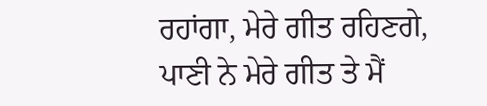ਰਹਾਂਗਾ, ਮੇਰੇ ਗੀਤ ਰਹਿਣਗੇ,
ਪਾਣੀ ਨੇ ਮੇਰੇ ਗੀਤ ਤੇ ਮੈਂ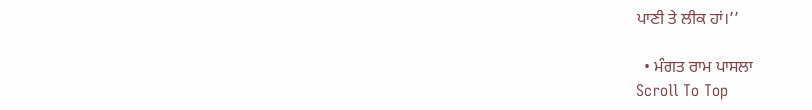ਪਾਣੀ ਤੇ ਲੀਕ ਹਾਂ।’’

  • ਮੰਗਤ ਰਾਮ ਪਾਸਲਾ
Scroll To Top